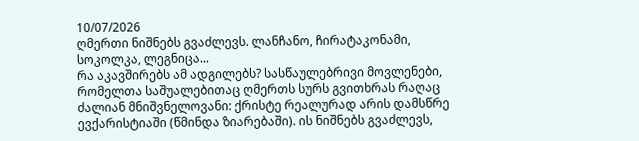10/07/2026
ღმერთი ნიშნებს გვაძლევს. ლანჩანო, ჩირატაკონამი, სოკოლკა, ლეგნიცა...
რა აკავშირებს ამ ადგილებს? სასწაულებრივი მოვლენები, რომელთა საშუალებითაც ღმერთს სურს გვითხრას რაღაც ძალიან მნიშვნელოვანი: ქრისტე რეალურად არის დამსწრე ევქარისტიაში (წმინდა ზიარებაში). ის ნიშნებს გვაძლევს,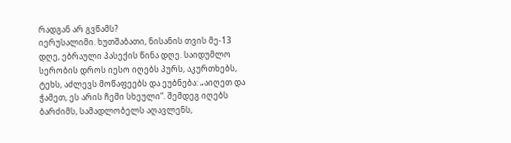რადგან არ გვწამს?
იერუსალიმი. ხუთშაბათი, ნისანის თვის მე-13 დღე, ებრაული პასექის წინა დღე. საიდუმლო სერობის დროს იესო იღებს პურს, აკურთხებს, ტეხს, აძლევს მოწაფეებს და ეუბნება: „აიღეთ და ჭამეთ, ეს არის ჩემი სხეული“. შემდეგ იღებს ბარძიმს, სამადლობელს აღავლენს,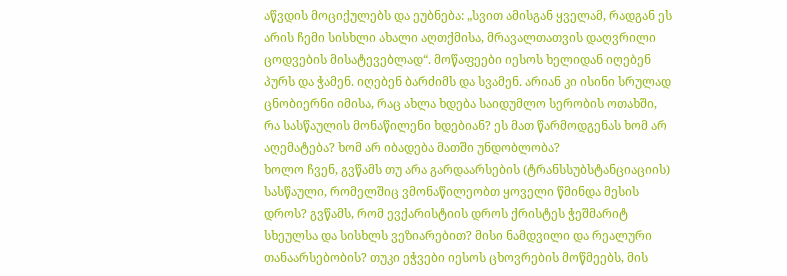აწვდის მოციქულებს და ეუბნება: „სვით ამისგან ყველამ, რადგან ეს არის ჩემი სისხლი ახალი აღთქმისა, მრავალთათვის დაღვრილი ცოდვების მისატევებლად“. მოწაფეები იესოს ხელიდან იღებენ პურს და ჭამენ. იღებენ ბარძიმს და სვამენ. არიან კი ისინი სრულად ცნობიერნი იმისა, რაც ახლა ხდება საიდუმლო სერობის ოთახში, რა სასწაულის მონაწილენი ხდებიან? ეს მათ წარმოდგენას ხომ არ აღემატება? ხომ არ იბადება მათში უნდობლობა?
ხოლო ჩვენ, გვწამს თუ არა გარდაარსების (ტრანსსუბსტანციაციის) სასწაული, რომელშიც ვმონაწილეობთ ყოველი წმინდა მესის დროს? გვწამს, რომ ევქარისტიის დროს ქრისტეს ჭეშმარიტ სხეულსა და სისხლს ვეზიარებით? მისი ნამდვილი და რეალური თანაარსებობის? თუკი ეჭვები იესოს ცხოვრების მოწმეებს, მის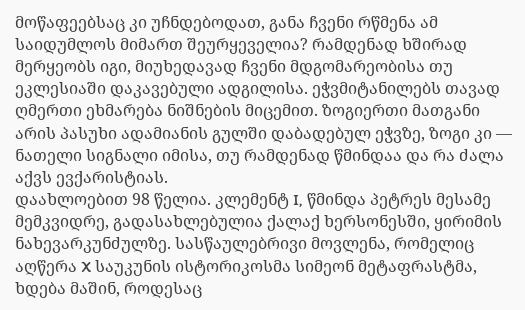მოწაფეებსაც კი უჩნდებოდათ, განა ჩვენი რწმენა ამ საიდუმლოს მიმართ შეურყეველია? რამდენად ხშირად მერყეობს იგი, მიუხედავად ჩვენი მდგომარეობისა თუ ეკლესიაში დაკავებული ადგილისა. ეჭვმიტანილებს თავად ღმერთი ეხმარება ნიშნების მიცემით. ზოგიერთი მათგანი არის პასუხი ადამიანის გულში დაბადებულ ეჭვზე, ზოგი კი — ნათელი სიგნალი იმისა, თუ რამდენად წმინდაა და რა ძალა აქვს ევქარისტიას.
დაახლოებით 98 წელია. კლემენტ I, წმინდა პეტრეს მესამე მემკვიდრე, გადასახლებულია ქალაქ ხერსონესში, ყირიმის ნახევარკუნძულზე. სასწაულებრივი მოვლენა, რომელიც აღწერა X საუკუნის ისტორიკოსმა სიმეონ მეტაფრასტმა, ხდება მაშინ, როდესაც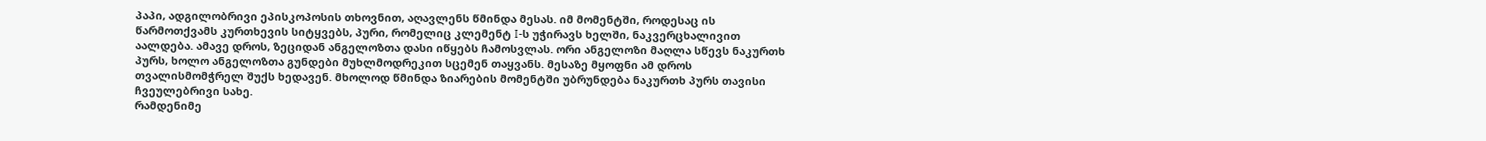პაპი, ადგილობრივი ეპისკოპოსის თხოვნით, აღავლენს წმინდა მესას. იმ მომენტში, როდესაც ის წარმოთქვამს კურთხევის სიტყვებს, პური, რომელიც კლემენტ I-ს უჭირავს ხელში, ნაკვერცხალივით აალდება. ამავე დროს, ზეციდან ანგელოზთა დასი იწყებს ჩამოსვლას. ორი ანგელოზი მაღლა სწევს ნაკურთხ პურს, ხოლო ანგელოზთა გუნდები მუხლმოდრეკით სცემენ თაყვანს. მესაზე მყოფნი ამ დროს თვალისმომჭრელ შუქს ხედავენ. მხოლოდ წმინდა ზიარების მომენტში უბრუნდება ნაკურთხ პურს თავისი ჩვეულებრივი სახე.
რამდენიმე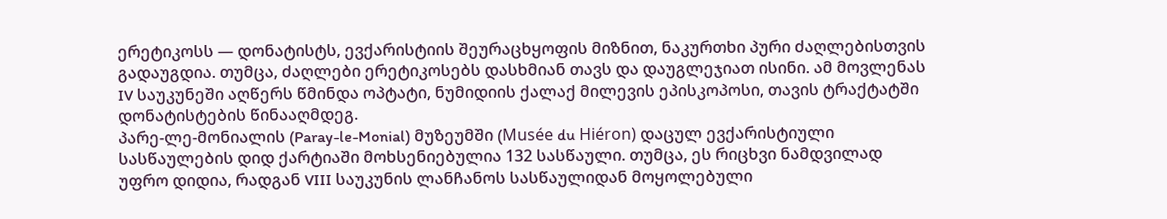ერეტიკოსს — დონატისტს, ევქარისტიის შეურაცხყოფის მიზნით, ნაკურთხი პური ძაღლებისთვის გადაუგდია. თუმცა, ძაღლები ერეტიკოსებს დასხმიან თავს და დაუგლეჯიათ ისინი. ამ მოვლენას IV საუკუნეში აღწერს წმინდა ოპტატი, ნუმიდიის ქალაქ მილევის ეპისკოპოსი, თავის ტრაქტატში დონატისტების წინააღმდეგ.
პარე-ლე-მონიალის (Paray-le-Monial) მუზეუმში (Musée du Hiéron) დაცულ ევქარისტიული სასწაულების დიდ ქარტიაში მოხსენიებულია 132 სასწაული. თუმცა, ეს რიცხვი ნამდვილად უფრო დიდია, რადგან VIII საუკუნის ლანჩანოს სასწაულიდან მოყოლებული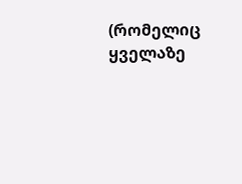(რომელიც ყველაზე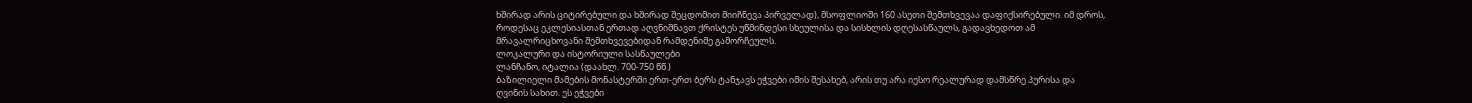ხშირად არის ციტირებული და ხშირად შეცდომით მიიჩნევა პირველად), მსოფლიოში 160 ასეთი შემთხვევაა დაფიქსირებული. იმ დროს, როდესაც ეკლესიასთან ერთად აღვნიშნავთ ქრისტეს უწმინდესი სხეულისა და სისხლის დღესასწაულს, გადავხედოთ ამ მრავალრიცხოვანი შემთხვევებიდან რამდენიმე გამორჩეულს.
ლოკალური და ისტორიული სასწაულები
ლანჩანო, იტალია (დაახლ. 700-750 წწ.)
ბაზილიელი მამების მონასტერში ერთ-ერთ ბერს ტანჯავს ეჭვები იმის შესახებ, არის თუ არა იესო რეალურად დამსწრე პურისა და ღვინის სახით. ეს ეჭვები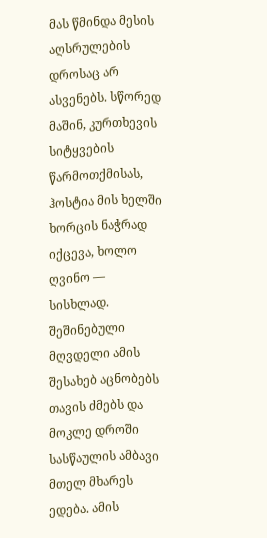მას წმინდა მესის აღსრულების დროსაც არ ასვენებს. სწორედ მაშინ, კურთხევის სიტყვების წარმოთქმისას, ჰოსტია მის ხელში ხორცის ნაჭრად იქცევა, ხოლო ღვინო — სისხლად. შეშინებული მღვდელი ამის შესახებ აცნობებს თავის ძმებს და მოკლე დროში სასწაულის ამბავი მთელ მხარეს ედება. ამის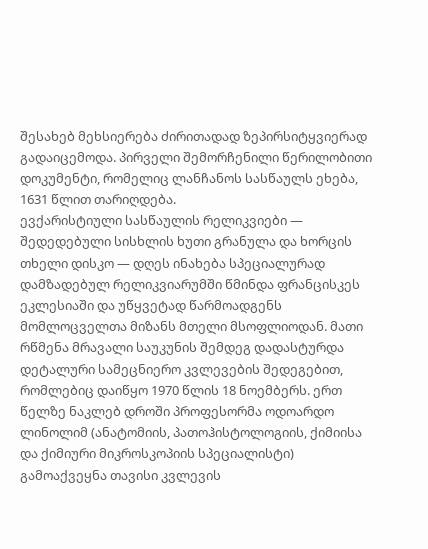შესახებ მეხსიერება ძირითადად ზეპირსიტყვიერად გადაიცემოდა. პირველი შემორჩენილი წერილობითი დოკუმენტი, რომელიც ლანჩანოს სასწაულს ეხება, 1631 წლით თარიღდება.
ევქარისტიული სასწაულის რელიკვიები — შედედებული სისხლის ხუთი გრანულა და ხორცის თხელი დისკო — დღეს ინახება სპეციალურად დამზადებულ რელიკვიარუმში წმინდა ფრანცისკეს ეკლესიაში და უწყვეტად წარმოადგენს მომლოცველთა მიზანს მთელი მსოფლიოდან. მათი რწმენა მრავალი საუკუნის შემდეგ დადასტურდა დეტალური სამეცნიერო კვლევების შედეგებით, რომლებიც დაიწყო 1970 წლის 18 ნოემბერს. ერთ წელზე ნაკლებ დროში პროფესორმა ოდოარდო ლინოლიმ (ანატომიის, პათოჰისტოლოგიის, ქიმიისა და ქიმიური მიკროსკოპიის სპეციალისტი) გამოაქვეყნა თავისი კვლევის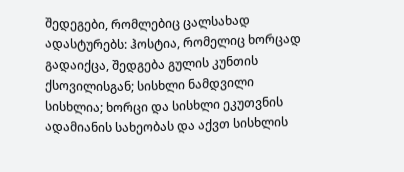შედეგები, რომლებიც ცალსახად ადასტურებს: ჰოსტია, რომელიც ხორცად გადაიქცა, შედგება გულის კუნთის ქსოვილისგან; სისხლი ნამდვილი სისხლია; ხორცი და სისხლი ეკუთვნის ადამიანის სახეობას და აქვთ სისხლის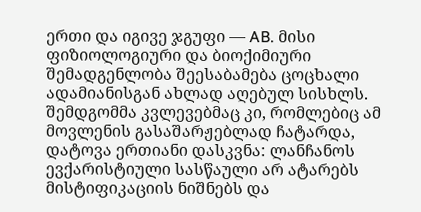ერთი და იგივე ჯგუფი — AB. მისი ფიზიოლოგიური და ბიოქიმიური შემადგენლობა შეესაბამება ცოცხალი ადამიანისგან ახლად აღებულ სისხლს. შემდგომმა კვლევებმაც კი, რომლებიც ამ მოვლენის გასაშარჟებლად ჩატარდა, დატოვა ერთიანი დასკვნა: ლანჩანოს ევქარისტიული სასწაული არ ატარებს მისტიფიკაციის ნიშნებს და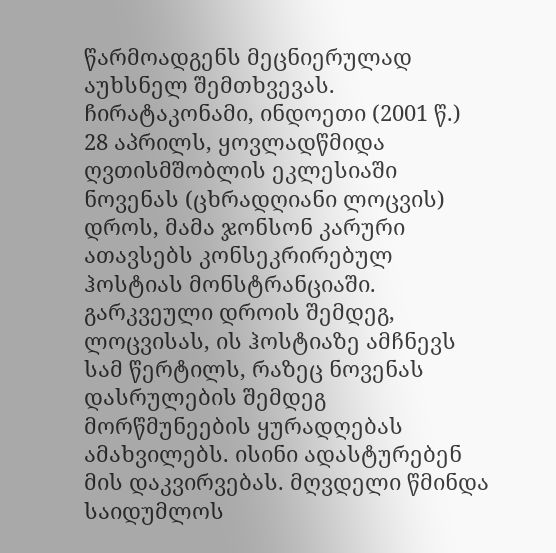წარმოადგენს მეცნიერულად აუხსნელ შემთხვევას.
ჩირატაკონამი, ინდოეთი (2001 წ.)
28 აპრილს, ყოვლადწმიდა ღვთისმშობლის ეკლესიაში ნოვენას (ცხრადღიანი ლოცვის) დროს, მამა ჯონსონ კარური ათავსებს კონსეკრირებულ ჰოსტიას მონსტრანციაში. გარკვეული დროის შემდეგ, ლოცვისას, ის ჰოსტიაზე ამჩნევს სამ წერტილს, რაზეც ნოვენას დასრულების შემდეგ მორწმუნეების ყურადღებას ამახვილებს. ისინი ადასტურებენ მის დაკვირვებას. მღვდელი წმინდა საიდუმლოს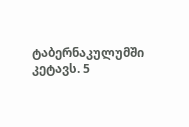ტაბერნაკულუმში კეტავს. 5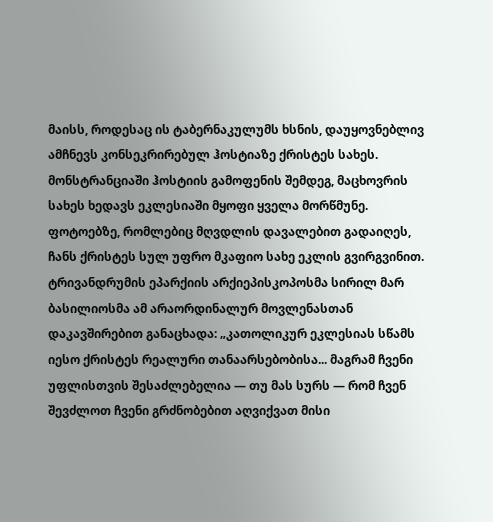მაისს, როდესაც ის ტაბერნაკულუმს ხსნის, დაუყოვნებლივ ამჩნევს კონსეკრირებულ ჰოსტიაზე ქრისტეს სახეს.
მონსტრანციაში ჰოსტიის გამოფენის შემდეგ, მაცხოვრის სახეს ხედავს ეკლესიაში მყოფი ყველა მორწმუნე. ფოტოებზე, რომლებიც მღვდლის დავალებით გადაიღეს, ჩანს ქრისტეს სულ უფრო მკაფიო სახე ეკლის გვირგვინით. ტრივანდრუმის ეპარქიის არქიეპისკოპოსმა სირილ მარ ბასილიოსმა ამ არაორდინალურ მოვლენასთან დაკავშირებით განაცხადა: „კათოლიკურ ეკლესიას სწამს იესო ქრისტეს რეალური თანაარსებობისა... მაგრამ ჩვენი უფლისთვის შესაძლებელია — თუ მას სურს — რომ ჩვენ შევძლოთ ჩვენი გრძნობებით აღვიქვათ მისი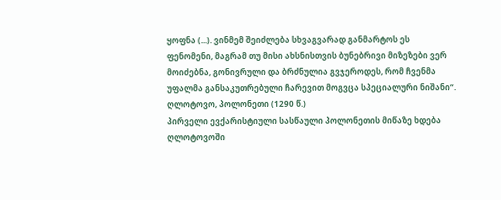ყოფნა (...). ვინმემ შეიძლება სხვაგვარად განმარტოს ეს ფენომენი, მაგრამ თუ მისი ახსნისთვის ბუნებრივი მიზეზები ვერ მოიძებნა, გონივრული და ბრძნულია გვჯეროდეს, რომ ჩვენმა უფალმა განსაკუთრებული ჩარევით მოგვცა სპეციალური ნიშანი“.
ღლოტოვო, პოლონეთი (1290 წ.)
პირველი ევქარისტიული სასწაული პოლონეთის მიწაზე ხდება ღლოტოვოში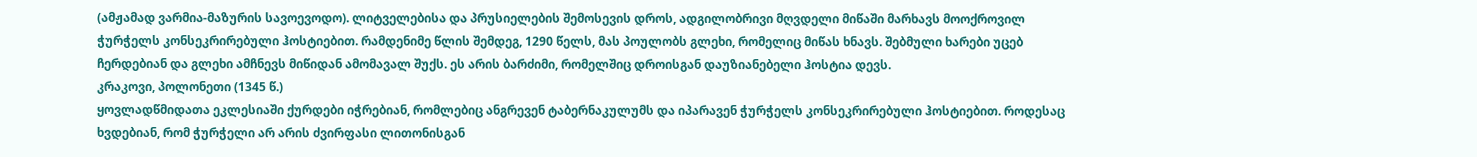(ამჟამად ვარმია-მაზურის სავოევოდო). ლიტველებისა და პრუსიელების შემოსევის დროს, ადგილობრივი მღვდელი მიწაში მარხავს მოოქროვილ ჭურჭელს კონსეკრირებული ჰოსტიებით. რამდენიმე წლის შემდეგ, 1290 წელს, მას პოულობს გლეხი, რომელიც მიწას ხნავს. შებმული ხარები უცებ ჩერდებიან და გლეხი ამჩნევს მიწიდან ამომავალ შუქს. ეს არის ბარძიმი, რომელშიც დროისგან დაუზიანებელი ჰოსტია დევს.
კრაკოვი, პოლონეთი (1345 წ.)
ყოვლადწმიდათა ეკლესიაში ქურდები იჭრებიან, რომლებიც ანგრევენ ტაბერნაკულუმს და იპარავენ ჭურჭელს კონსეკრირებული ჰოსტიებით. როდესაც ხვდებიან, რომ ჭურჭელი არ არის ძვირფასი ლითონისგან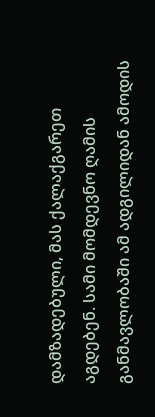დამზადებული, მას ქალაქგარეთ აგდებენ. სამი მომდევნო ღამის განმავლობაში ამ ადგილიდან ამოდის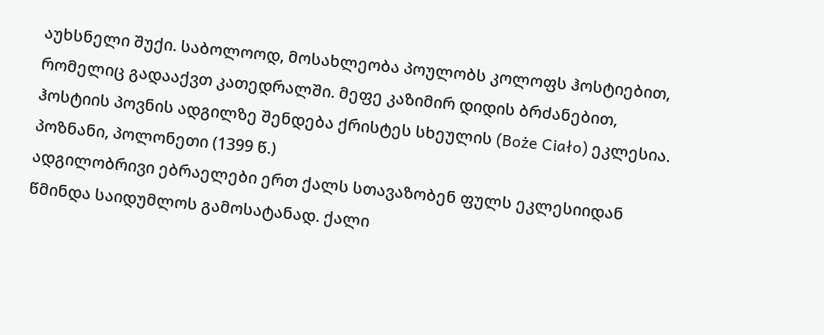აუხსნელი შუქი. საბოლოოდ, მოსახლეობა პოულობს კოლოფს ჰოსტიებით, რომელიც გადააქვთ კათედრალში. მეფე კაზიმირ დიდის ბრძანებით, ჰოსტიის პოვნის ადგილზე შენდება ქრისტეს სხეულის (Boże Ciało) ეკლესია.
პოზნანი, პოლონეთი (1399 წ.)
ადგილობრივი ებრაელები ერთ ქალს სთავაზობენ ფულს ეკლესიიდან წმინდა საიდუმლოს გამოსატანად. ქალი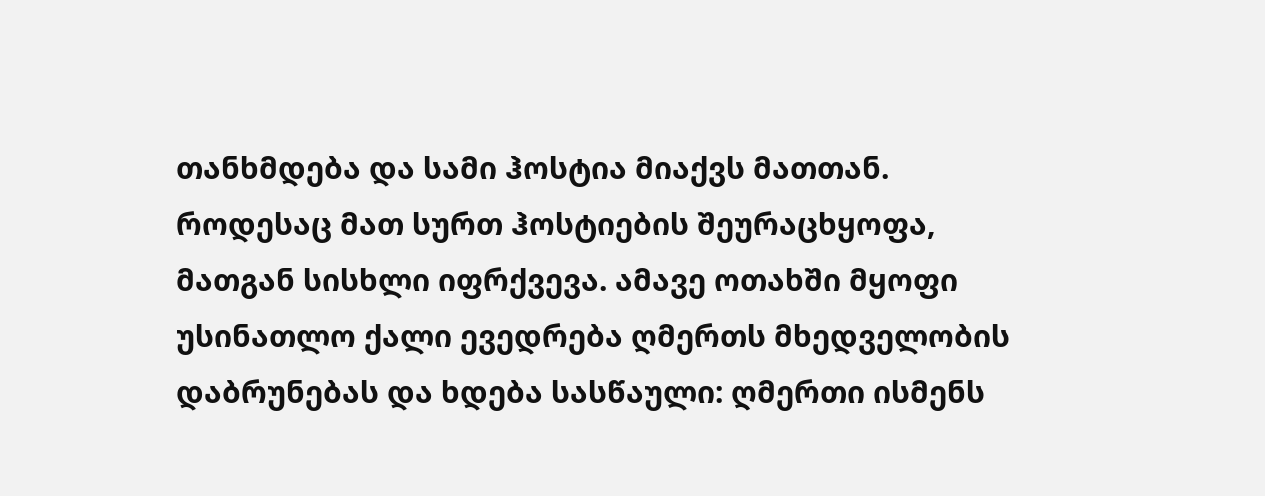თანხმდება და სამი ჰოსტია მიაქვს მათთან. როდესაც მათ სურთ ჰოსტიების შეურაცხყოფა, მათგან სისხლი იფრქვევა. ამავე ოთახში მყოფი უსინათლო ქალი ევედრება ღმერთს მხედველობის დაბრუნებას და ხდება სასწაული: ღმერთი ისმენს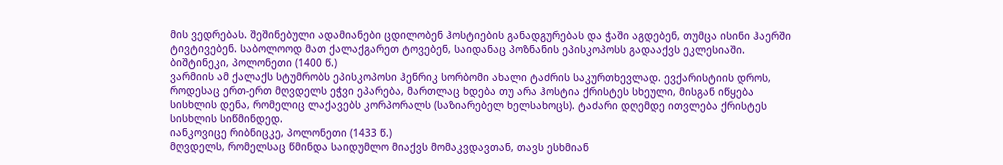მის ვედრებას. შეშინებული ადამიანები ცდილობენ ჰოსტიების განადგურებას და ჭაში აგდებენ, თუმცა ისინი ჰაერში ტივტივებენ. საბოლოოდ მათ ქალაქგარეთ ტოვებენ, საიდანაც პოზნანის ეპისკოპოსს გადააქვს ეკლესიაში.
ბიშტინეკი, პოლონეთი (1400 წ.)
ვარმიის ამ ქალაქს სტუმრობს ეპისკოპოსი ჰენრიკ სორბომი ახალი ტაძრის საკურთხევლად. ევქარისტიის დროს, როდესაც ერთ-ერთ მღვდელს ეჭვი ეპარება, მართლაც ხდება თუ არა ჰოსტია ქრისტეს სხეული, მისგან იწყება სისხლის დენა, რომელიც ლაქავებს კორპორალს (საზიარებელ ხელსახოცს). ტაძარი დღემდე ითვლება ქრისტეს სისხლის სიწმინდედ.
იანკოვიცე რიბნიცკე, პოლონეთი (1433 წ.)
მღვდელს, რომელსაც წმინდა საიდუმლო მიაქვს მომაკვდავთან, თავს ესხმიან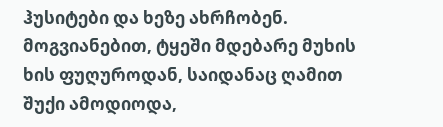ჰუსიტები და ხეზე ახრჩობენ. მოგვიანებით, ტყეში მდებარე მუხის ხის ფუღუროდან, საიდანაც ღამით შუქი ამოდიოდა,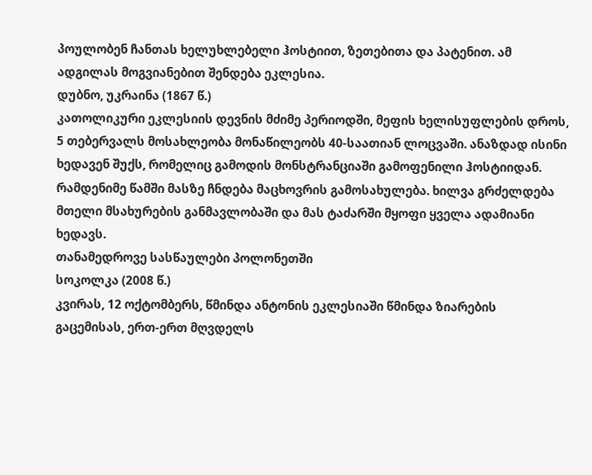პოულობენ ჩანთას ხელუხლებელი ჰოსტიით, ზეთებითა და პატენით. ამ ადგილას მოგვიანებით შენდება ეკლესია.
დუბნო, უკრაინა (1867 წ.)
კათოლიკური ეკლესიის დევნის მძიმე პერიოდში, მეფის ხელისუფლების დროს, 5 თებერვალს მოსახლეობა მონაწილეობს 40-საათიან ლოცვაში. ანაზდად ისინი ხედავენ შუქს, რომელიც გამოდის მონსტრანციაში გამოფენილი ჰოსტიიდან. რამდენიმე წამში მასზე ჩნდება მაცხოვრის გამოსახულება. ხილვა გრძელდება მთელი მსახურების განმავლობაში და მას ტაძარში მყოფი ყველა ადამიანი ხედავს.
თანამედროვე სასწაულები პოლონეთში
სოკოლკა (2008 წ.)
კვირას, 12 ოქტომბერს, წმინდა ანტონის ეკლესიაში წმინდა ზიარების გაცემისას, ერთ-ერთ მღვდელს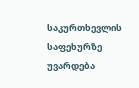საკურთხევლის საფეხურზე უვარდება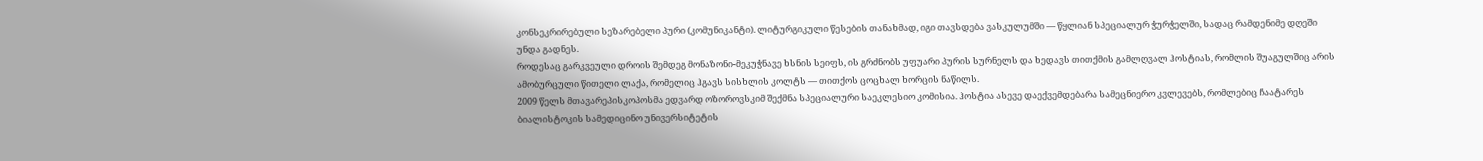კონსეკრირებული სეზარებელი პური (კომუნიკანტი). ლიტურგიკული წესების თანახმად, იგი თავსდება ვასკულუმში — წყლიან სპეციალურ ჭურჭელში, სადაც რამდენიმე დღეში უნდა გადნეს.
როდესაც გარკვეული დროის შემდეგ მონაზონი-მეკუჭნავე ხსნის სეიფს, ის გრძნობს უფუარი პურის სურნელს და ხედავს თითქმის გამლღვალ ჰოსტიას, რომლის შუაგულშიც არის ამობურცული წითელი ლაქა, რომელიც ჰგავს სისხლის კოლტს — თითქოს ცოცხალ ხორცის ნაწილს.
2009 წელს მთავარეპისკოპოსმა ედვარდ ოზოროვსკიმ შექმნა სპეციალური საეკლესიო კომისია. ჰოსტია ასევე დაექვემდებარა სამეცნიერო კვლევებს, რომლებიც ჩაატარეს ბიალისტოკის სამედიცინო უნივერსიტეტის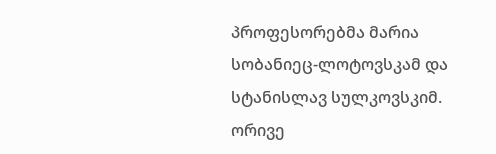პროფესორებმა მარია სობანიეც-ლოტოვსკამ და სტანისლავ სულკოვსკიმ. ორივე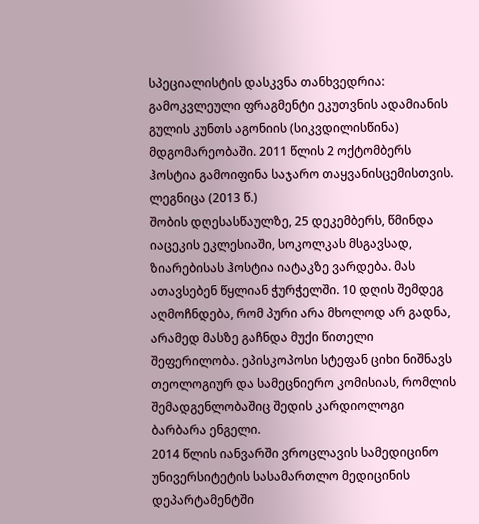სპეციალისტის დასკვნა თანხვედრია: გამოკვლეული ფრაგმენტი ეკუთვნის ადამიანის გულის კუნთს აგონიის (სიკვდილისწინა) მდგომარეობაში. 2011 წლის 2 ოქტომბერს ჰოსტია გამოიფინა საჯარო თაყვანისცემისთვის.
ლეგნიცა (2013 წ.)
შობის დღესასწაულზე, 25 დეკემბერს, წმინდა იაცეკის ეკლესიაში, სოკოლკას მსგავსად, ზიარებისას ჰოსტია იატაკზე ვარდება. მას ათავსებენ წყლიან ჭურჭელში. 10 დღის შემდეგ აღმოჩნდება, რომ პური არა მხოლოდ არ გადნა, არამედ მასზე გაჩნდა მუქი წითელი შეფერილობა. ეპისკოპოსი სტეფან ციხი ნიშნავს თეოლოგიურ და სამეცნიერო კომისიას, რომლის შემადგენლობაშიც შედის კარდიოლოგი ბარბარა ენგელი.
2014 წლის იანვარში ვროცლავის სამედიცინო უნივერსიტეტის სასამართლო მედიცინის დეპარტამენტში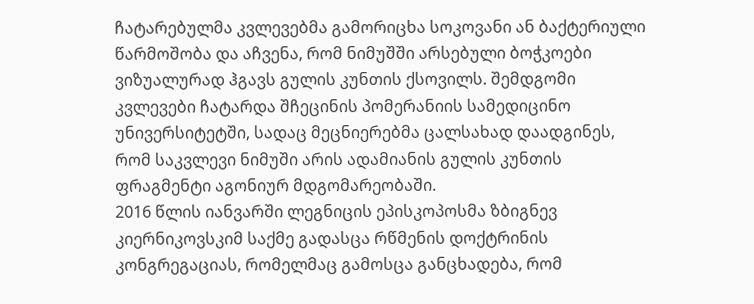ჩატარებულმა კვლევებმა გამორიცხა სოკოვანი ან ბაქტერიული წარმოშობა და აჩვენა, რომ ნიმუშში არსებული ბოჭკოები ვიზუალურად ჰგავს გულის კუნთის ქსოვილს. შემდგომი კვლევები ჩატარდა შჩეცინის პომერანიის სამედიცინო უნივერსიტეტში, სადაც მეცნიერებმა ცალსახად დაადგინეს, რომ საკვლევი ნიმუში არის ადამიანის გულის კუნთის ფრაგმენტი აგონიურ მდგომარეობაში.
2016 წლის იანვარში ლეგნიცის ეპისკოპოსმა ზბიგნევ კიერნიკოვსკიმ საქმე გადასცა რწმენის დოქტრინის კონგრეგაციას, რომელმაც გამოსცა განცხადება, რომ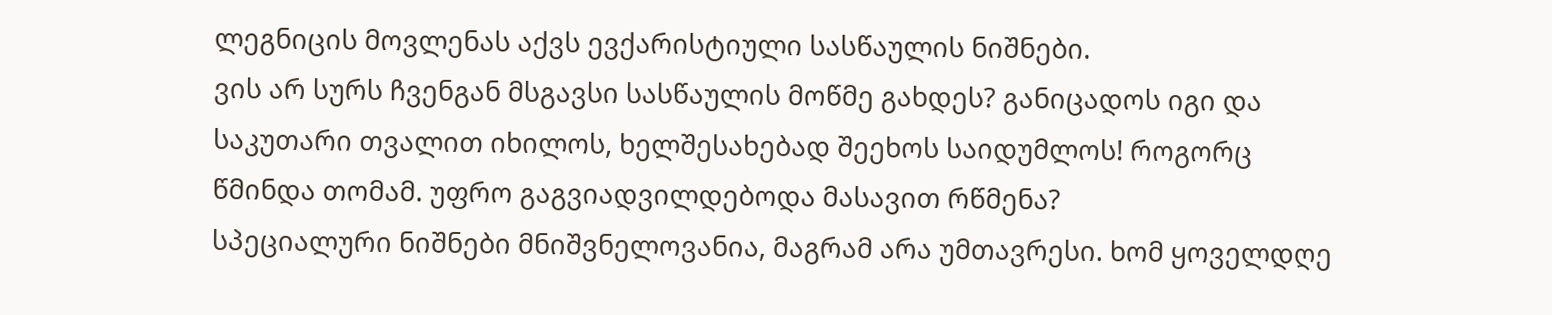ლეგნიცის მოვლენას აქვს ევქარისტიული სასწაულის ნიშნები.
ვის არ სურს ჩვენგან მსგავსი სასწაულის მოწმე გახდეს? განიცადოს იგი და საკუთარი თვალით იხილოს, ხელშესახებად შეეხოს საიდუმლოს! როგორც წმინდა თომამ. უფრო გაგვიადვილდებოდა მასავით რწმენა?
სპეციალური ნიშნები მნიშვნელოვანია, მაგრამ არა უმთავრესი. ხომ ყოველდღე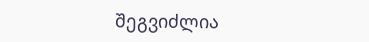შეგვიძლია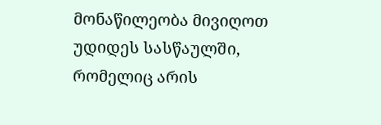მონაწილეობა მივიღოთ უდიდეს სასწაულში, რომელიც არის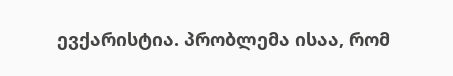ევქარისტია. პრობლემა ისაა, რომ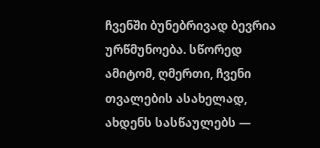ჩვენში ბუნებრივად ბევრია ურწმუნოება. სწორედ ამიტომ, ღმერთი, ჩვენი თვალების ასახელად, ახდენს სასწაულებს —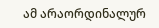ამ არაორდინალურ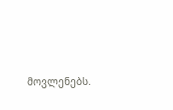მოვლენებს.